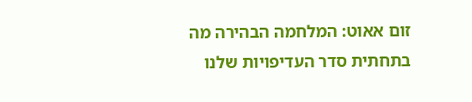זום אאוט: המלחמה הבהירה מה בתחתית סדר העדיפויות שלנו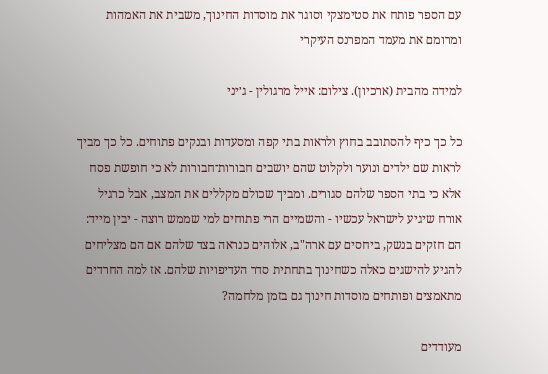עם הספר פותח את סטימצקי וסוגר את מוסדות החינוך, משבית את האמהות ומרומם את מעמד המפרנס העיקרי

למידה מהבית (ארכיון). צילום: אייל מרגולין - ג׳יני

כל כך כיף להסתובב בחוץ ולראות בתי קפה ומסעדות ובנקים פתוחים. כל כך מביך לראות שם ילדים ונוער ולקלוט שהם יושבים חבורות־חבורות לא כי חופשת פסח אלא כי בתי הספר שלהם סגורים. ומביך שכולם מקללים את המצב, אבל כרגיל אורח שיגיע לישראל עכשיו - והשמיים הרי פתוחים למי שממש רוצה - יבין מייד: הם חזקים בנשק, ביחסים עם ארה"ב, אלוהים כנראה בצד שלהם אם הם מצליחים להגיע להישגים כאלה כשחינוך בתחתית סדר העדיפויות שלהם. אז למה החרדים מתאמצים ופותחים מוסדות חינוך גם בזמן מלחמה?

מעודדים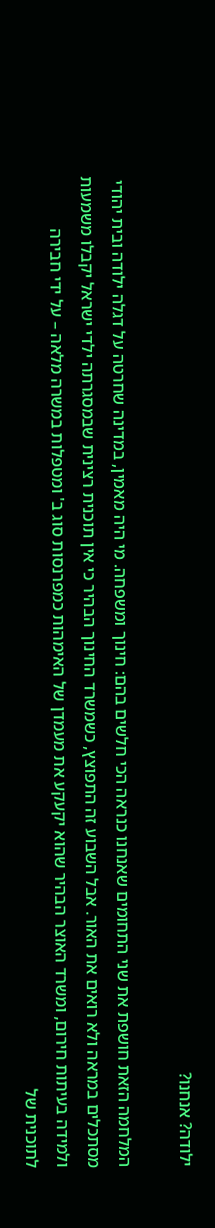ילודה? אנחנו?

המלחמה הזאת חושפת את שני התחומים שאנחנו כנראה הכי חלשים בהם: חינוך ומשפחה. מי היה מאמין, במדינה שחרטה על דגלה ילודה ובית יהודי מסתכלים במראה ולא רואים את האור. אבל השבוע זה התפוצץ, כשמשרד החינוך הבהיר כי אין תוכנית רצינית שבמסגרתה ילדי ישראל יקבלו משמעות ולמידה בעיתות חירום, ומשרד האוצר הבהיר שהוא יקעקע את מעמדן של האימהות כמפרנסות סוג ב' ומטפלות במשרה מלאה – על ידי חבירה לתוכנית של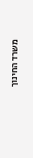משרד החינוך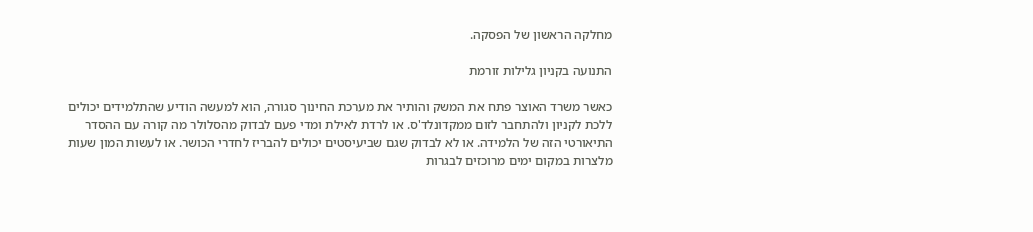מחלקה הראשון של הפסקה.

התנועה בקניון גלילות זורמת

כאשר משרד האוצר פתח את המשק והותיר את מערכת החינוך סגורה, הוא למעשה הודיע שהתלמידים יכולים ללכת לקניון ולהתחבר לזום ממקדונלד'ס. או לרדת לאילת ומדי פעם לבדוק מהסלולר מה קורה עם ההסדר התיאורטי הזה של הלמידה. או לא לבדוק שגם שביעיסטים יכולים להבריז לחדרי הכושר. או לעשות המון שעות מלצרות במקום ימים מרוכזים לבגרות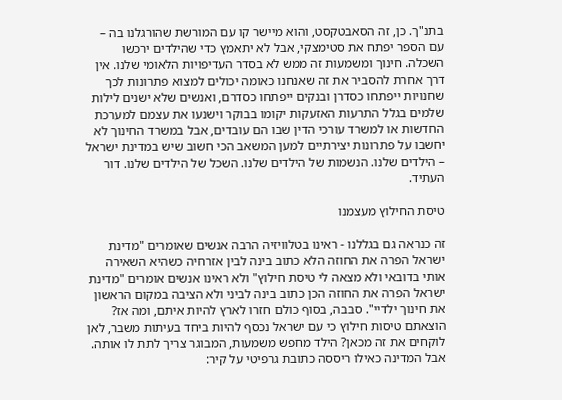בתנ"ך. כן, זה הסאבטקסט, והוא מיישר קו עם המורשת שהורגלנו בה – עם הספר יפתח את סטימצקי, אבל לא יתאמץ כדי שהילדים ירכשו השכלה. חינוך ומשמעות זה ממש לא בסדר העדיפויות הלאומי שלנו. אין דרך אחרת להסביר את זה שאנחנו כאומה יכולים למצוא פתרונות לכך שחנויות ייפתחו כסדרן ובנקים ייפתחו כסדרם, ואנשים שלא ישנים לילות שלמים בגלל התרעות האזעקות יקומו בבוקר וישנעו את עצמם למערכת החדשות או למשרד עורכי הדין שבו הם עובדים, אבל במשרד החינוך לא יחשבו על פתרונות יצירתיים למען המשאב הכי חשוב שיש במדינת ישראל – הילדים שלנו. הנשמות של הילדים שלנו. השכל של הילדים שלנו. דור העתיד.

טיסת החילוץ מעצמנו

זה כנראה גם בגללנו - ראינו בטלוויזיה הרבה אנשים שאומרים "מדינת ישראל הפרה את החוזה הלא כתוב בינה לבין אזרחיה כשהיא השאירה אותי בדובאי ולא מצאה לי טיסת חילוץ" ולא ראינו אנשים אומרים "מדינת ישראל הפרה את החוזה הכן כתוב בינה לביני ולא הציבה במקום הראשון את חינוך ילדיי". סבבה, בסוף כולם חזרו לארץ להיות איתם, ומה אז? הוצאתם טיסות חילוץ כי עם ישראל נכסף להיות ביחד בעיתות משבר, לאן לוקחים את זה מכאן? הילד מחפש משמעות, המבוגר צריך לתת לו אותה. אבל המדינה כאילו ריססה כתובת גרפיטי על קיר: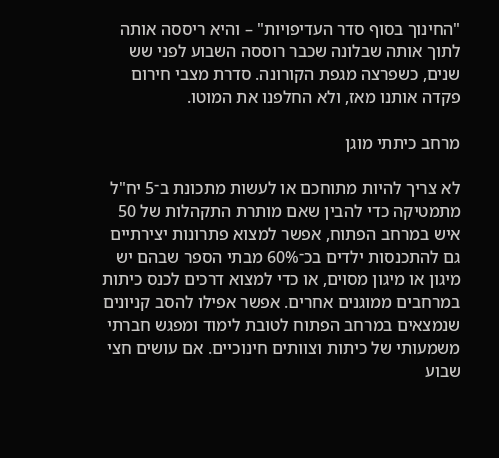"החינוך בסוף סדר העדיפויות" – והיא ריססה אותה לתוך אותה שבלונה שכבר רוססה השבוע לפני שש שנים, כשפרצה מגפת הקורונה. סדרת מצבי חירום פקדה אותנו מאז, ולא החלפנו את המוטו.

מרחב כיתתי מוגן

לא צריך להיות מתוחכם או לעשות מתכונת ב־5 יח"ל מתמטיקה כדי להבין שאם מותרת התקהלות של 50 איש במרחב הפתוח, אפשר למצוא פתרונות יצירתיים גם להתכנסות ילדים בכ־60% מבתי הספר שבהם יש מיגון או מיגון מסוים, או כדי למצוא דרכים לכנס כיתות במרחבים ממוגנים אחרים. אפשר אפילו להסב קניונים שנמצאים במרחב הפתוח לטובת לימוד ומפגש חברתי משמעותי של כיתות וצוותים חינוכיים. אם עושים חצי שבוע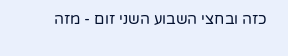כזה ובחצי השבוע השני זום - מזה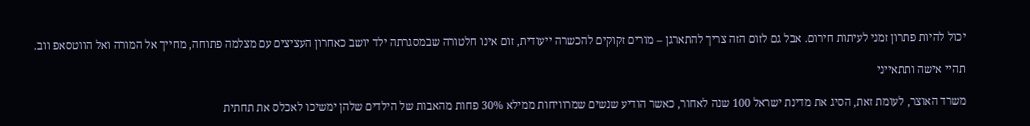יכול להיות פתרון זמני לעיתות חירום. אבל גם לזום הזה צריך להתארגן – מורים זקוקים להכשרה ייעודית, זום אינו חלטורה שבמסגרתה ילד יושב כאחרון העציצים עם מצלמה פתוחה, מחייך אל המורה ואל הווטסאפ ווב.

תהיי אישה ותתאייני

משרד האוצר, לעומת זאת, הסיג את מדינת ישראל 100 שנה לאחור, כאשר הודיע שנשים שמרוויחות ממילא 30% פחות מהאבות של הילדים שלהן ימשיכו לאכלס את תחתית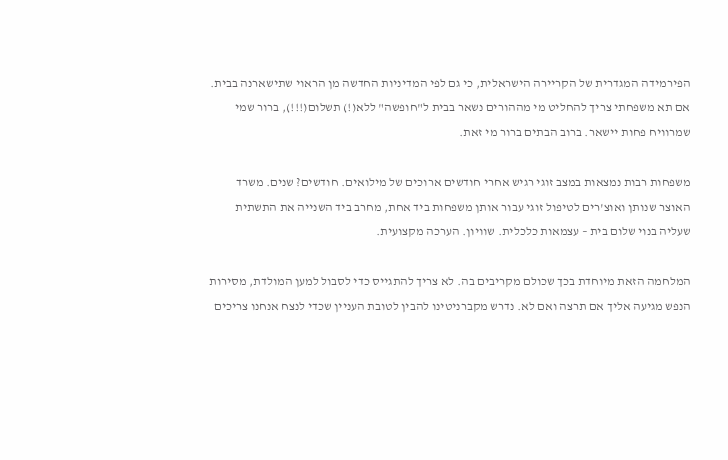הפירמידה המגדרית של הקריירה הישראלית, כי גם לפי המדיניות החדשה מן הראוי שתישארנה בבית. אם תא משפחתי צריך להחליט מי מההורים נשאר בבית ל"חופשה" ללא(!) תשלום(!!!), ברור שמי שמרוויח פחות יישאר. ברוב הבתים ברור מי זאת.

משפחות רבות נמצאות במצב זוגי רגיש אחרי חודשים ארוכים של מילואים. חודשים? שנים. משרד האוצר שנותן ואוצ'רים לטיפול זוגי עבור אותן משפחות ביד אחת, מחרב ביד השנייה את התשתית שעליה בנוי שלום בית – עצמאות כלכלית. שוויון. הערכה מקצועית.

המלחמה הזאת מיוחדת בכך שכולם מקריבים בה. לא צריך להתגייס כדי לסבול למען המולדת, מסירות הנפש מגיעה אליך אם תרצה ואם לא. נדרש מקברניטינו להבין לטובת העניין שכדי לנצח אנחנו צריכים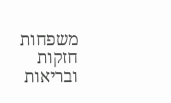משפחות חזקות ובריאות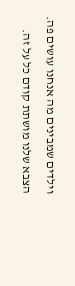וילדים שמבינים מה אנחנו עושים פה. הצבא שלנו מושתת קודם כל על זה.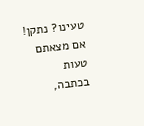טעינו? נתקן! אם מצאתם טעות בכתבה,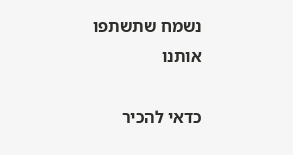נשמח שתשתפו אותנו

כדאי להכיר